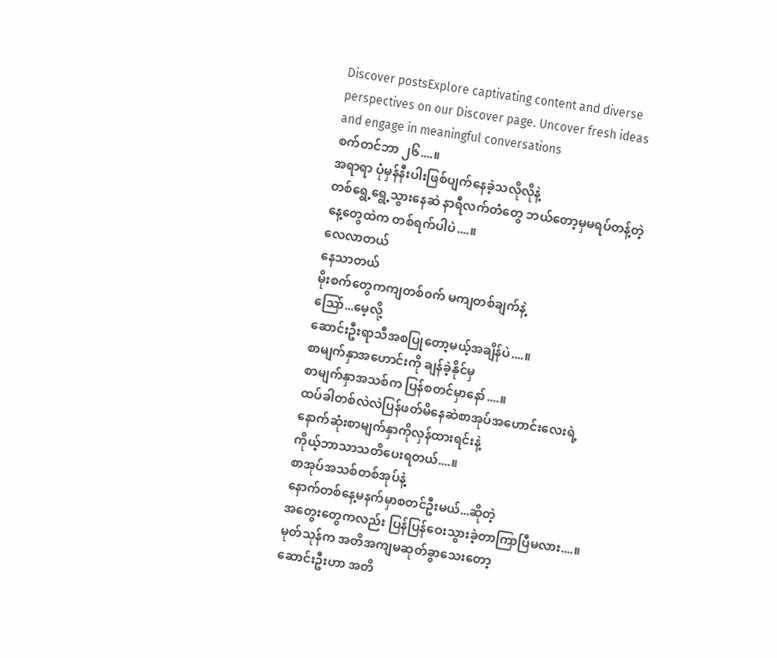Discover postsExplore captivating content and diverse perspectives on our Discover page. Uncover fresh ideas and engage in meaningful conversations
စက်တင်ဘာ ၂၆....။
အရာရာ ပုံမှန်နီးပါးဖြစ်ပျက်နေခဲ့သလိုလိုနဲ့
တစ်ရွေ့ရွေ့သွားနေဆဲ နာရီလက်တံတွေ ဘယ်တော့မှမရပ်တန့်တဲ့
နေ့တွေထဲက တစ်ရက်ပါပဲ....။
လေလာတယ်
နေသာတယ်
မိုးစက်တွေကကျတစ်၀က် မကျတစ်ချက်နဲ့
သြော်...မေ့လို့
ဆောင်းဦးရာသီအစပြုတော့မယ့်အချိန်ပဲ....။
စာမျက်နှာအဟောင်းကို ချန်ခဲ့နိုင်မှ
စာမျက်နှာအသစ်က ပြန်စတင်မှာနော်....။
ထပ်ခါတစ်လဲလဲပြန်ဖတ်မိနေဆဲစာအုပ်အဟောင်းလေးရဲ့
နောက်ဆုံးစာမျက်နှာကိုလှန်ထားရင်းနဲ့
ကိုယ့်ဘာသာသတိပေးရတယ်....။
စာအုပ်အသစ်တစ်အုပ်နဲ့
နောက်တစ်နေ့မနက်မှာစတင်ဦးမယ်...ဆိုတဲ့
အတွေးတွေကလည်း ပြန်ပြန်ဝေးသွားခဲ့တာကြာပြီမလား....။
မုတ်သုန်က အတိအကျမဆုတ်ခွာသေးတော့
ဆောင်းဦးဟာ အတိ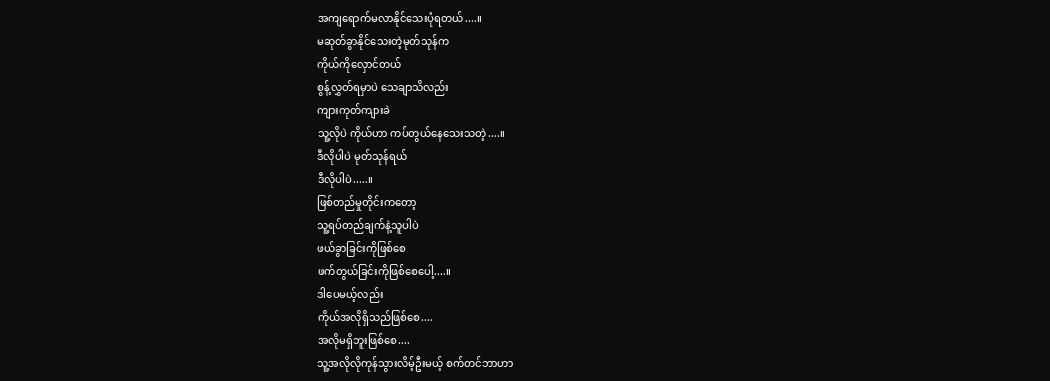အကျရောက်မလာနိုင်သေးပုံရတယ်....။
မဆုတ်ခွာနိုင်သေးတဲ့မုတ်သုန်က
ကိုယ်ကိုလှောင်တယ်
စွန့်လွှတ်ရမှာပဲ သေချာသိလည်း
ကျားကုတ်ကျားခဲ
သူ့လိုပဲ ကိုယ်ဟာ ကပ်တွယ်နေသေးသတဲ့....။
ဒီလိုပါပဲ မုတ်သုန်ရယ်
ဒီလိုပါပဲ.....။
ဖြစ်တည်မှုတိုင်းကတော့
သူ့ရပ်တည်ချက်နဲ့သူပါပဲ
ဖယ်ခွာခြင်းကိုဖြစ်စေ
ဖက်တွယ်ခြင်းကိုဖြစ်စေပေါ့....။
ဒါပေမယ့်လည်း
ကိုယ်အလိုရှိသည်ဖြစ်စေ....
အလိုမရှိဘူးဖြစ်စေ....
သူ့အလိုလိုကုန်သွားလိမ့်ဦးမယ့် စက်တင်ဘာဟာ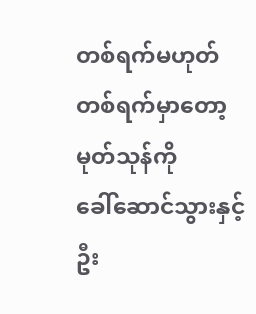တစ်ရက်မဟုတ်တစ်ရက်မှာတော့
မုတ်သုန်ကို
ခေါ်ဆောင်သွားနှင့်ဦး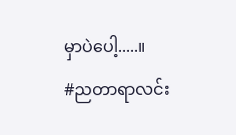မှာပဲပေါ့.....။
#ညတာရာလင်း